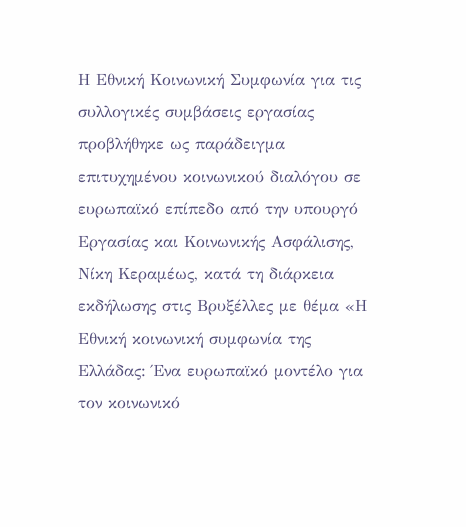Η Εθνική Κοινωνική Συμφωνία για τις συλλογικές συμβάσεις εργασίας προβλήθηκε ως παράδειγμα επιτυχημένου κοινωνικού διαλόγου σε ευρωπαϊκό επίπεδο από την υπουργό Εργασίας και Κοινωνικής Ασφάλισης, Νίκη Κεραμέως, κατά τη διάρκεια εκδήλωσης στις Βρυξέλλες με θέμα «Η Εθνική κοινωνική συμφωνία της Ελλάδας: Ένα ευρωπαϊκό μοντέλο για τον κοινωνικό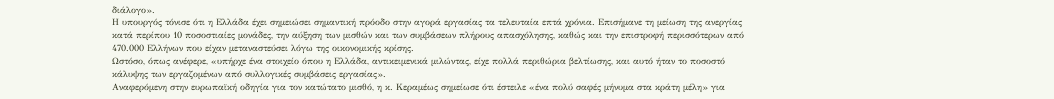διάλογο».
Η υπουργός τόνισε ότι η Ελλάδα έχει σημειώσει σημαντική πρόοδο στην αγορά εργασίας τα τελευταία επτά χρόνια. Επισήμανε τη μείωση της ανεργίας κατά περίπου 10 ποσοστιαίες μονάδες, την αύξηση των μισθών και των συμβάσεων πλήρους απασχόλησης, καθώς και την επιστροφή περισσότερων από 470.000 Ελλήνων που είχαν μεταναστεύσει λόγω της οικονομικής κρίσης.
Ωστόσο, όπως ανέφερε, «υπήρχε ένα στοιχείο όπου η Ελλάδα, αντικειμενικά μιλώντας, είχε πολλά περιθώρια βελτίωσης, και αυτό ήταν το ποσοστό κάλυψης των εργαζομένων από συλλογικές συμβάσεις εργασίας».
Αναφερόμενη στην ευρωπαϊκή οδηγία για τον κατώτατο μισθό, η κ. Κεραμέως σημείωσε ότι έστειλε «ένα πολύ σαφές μήνυμα στα κράτη μέλη» για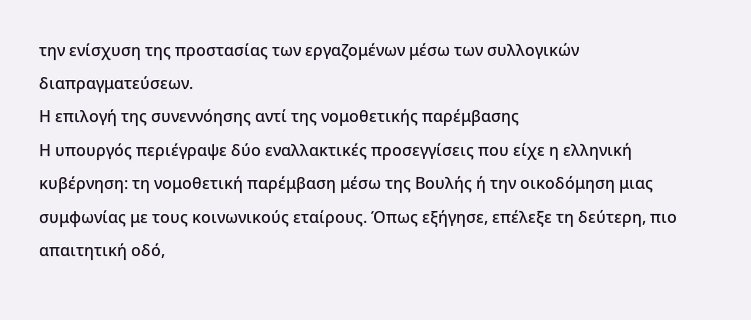την ενίσχυση της προστασίας των εργαζομένων μέσω των συλλογικών διαπραγματεύσεων.
Η επιλογή της συνεννόησης αντί της νομοθετικής παρέμβασης
Η υπουργός περιέγραψε δύο εναλλακτικές προσεγγίσεις που είχε η ελληνική κυβέρνηση: τη νομοθετική παρέμβαση μέσω της Βουλής ή την οικοδόμηση μιας συμφωνίας με τους κοινωνικούς εταίρους. Όπως εξήγησε, επέλεξε τη δεύτερη, πιο απαιτητική οδό,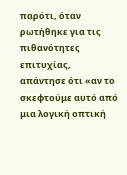παρότι, όταν ρωτήθηκε για τις πιθανότητες επιτυχίας, απάντησε ότι «αν το σκεφτούμε αυτό από μια λογική οπτική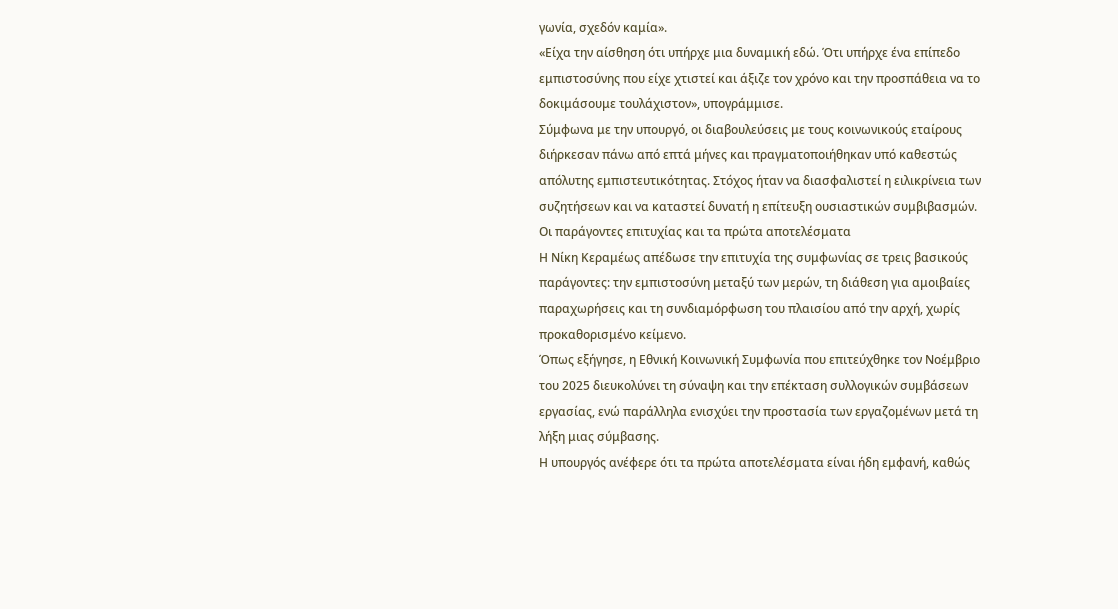γωνία, σχεδόν καμία».
«Είχα την αίσθηση ότι υπήρχε μια δυναμική εδώ. Ότι υπήρχε ένα επίπεδο εμπιστοσύνης που είχε χτιστεί και άξιζε τον χρόνο και την προσπάθεια να το δοκιμάσουμε τουλάχιστον», υπογράμμισε.
Σύμφωνα με την υπουργό, οι διαβουλεύσεις με τους κοινωνικούς εταίρους διήρκεσαν πάνω από επτά μήνες και πραγματοποιήθηκαν υπό καθεστώς απόλυτης εμπιστευτικότητας. Στόχος ήταν να διασφαλιστεί η ειλικρίνεια των συζητήσεων και να καταστεί δυνατή η επίτευξη ουσιαστικών συμβιβασμών.
Οι παράγοντες επιτυχίας και τα πρώτα αποτελέσματα
Η Νίκη Κεραμέως απέδωσε την επιτυχία της συμφωνίας σε τρεις βασικούς παράγοντες: την εμπιστοσύνη μεταξύ των μερών, τη διάθεση για αμοιβαίες παραχωρήσεις και τη συνδιαμόρφωση του πλαισίου από την αρχή, χωρίς προκαθορισμένο κείμενο.
Όπως εξήγησε, η Εθνική Κοινωνική Συμφωνία που επιτεύχθηκε τον Νοέμβριο του 2025 διευκολύνει τη σύναψη και την επέκταση συλλογικών συμβάσεων εργασίας, ενώ παράλληλα ενισχύει την προστασία των εργαζομένων μετά τη λήξη μιας σύμβασης.
Η υπουργός ανέφερε ότι τα πρώτα αποτελέσματα είναι ήδη εμφανή, καθώς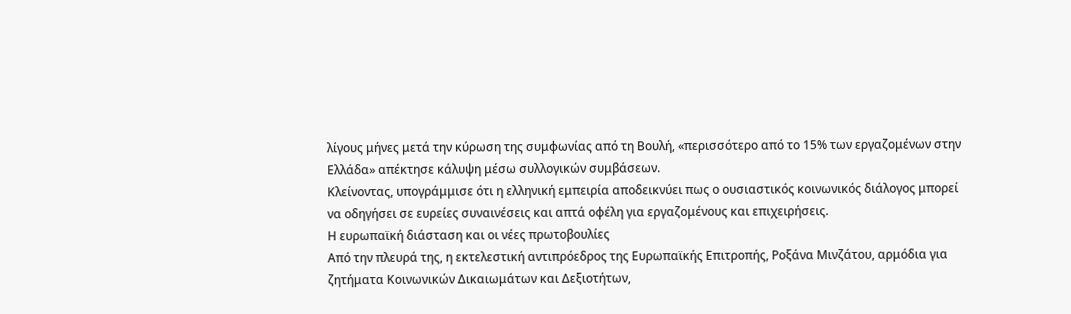λίγους μήνες μετά την κύρωση της συμφωνίας από τη Βουλή, «περισσότερο από το 15% των εργαζομένων στην Ελλάδα» απέκτησε κάλυψη μέσω συλλογικών συμβάσεων.
Κλείνοντας, υπογράμμισε ότι η ελληνική εμπειρία αποδεικνύει πως ο ουσιαστικός κοινωνικός διάλογος μπορεί να οδηγήσει σε ευρείες συναινέσεις και απτά οφέλη για εργαζομένους και επιχειρήσεις.
Η ευρωπαϊκή διάσταση και οι νέες πρωτοβουλίες
Από την πλευρά της, η εκτελεστική αντιπρόεδρος της Ευρωπαϊκής Επιτροπής, Ροξάνα Μινζάτου, αρμόδια για ζητήματα Κοινωνικών Δικαιωμάτων και Δεξιοτήτων,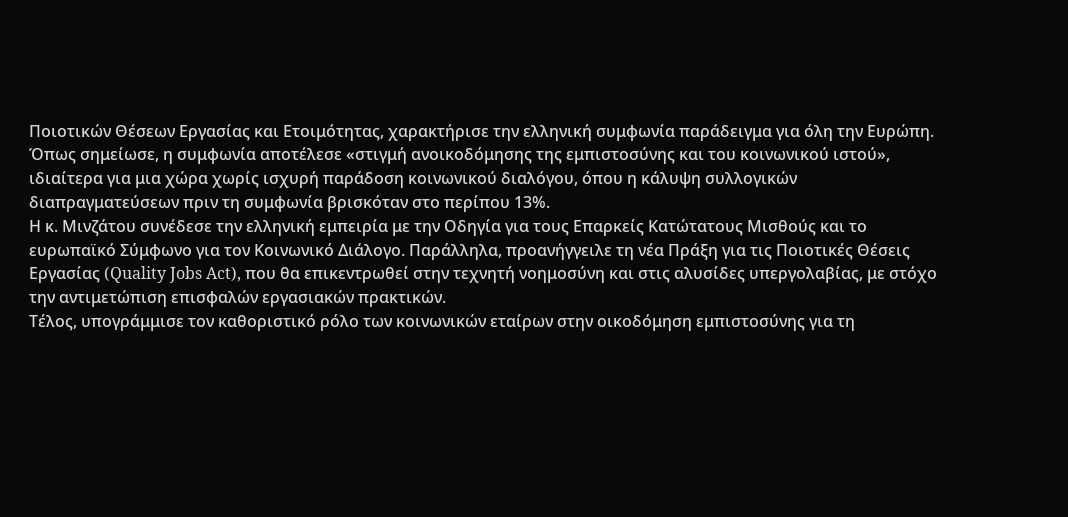Ποιοτικών Θέσεων Εργασίας και Ετοιμότητας, χαρακτήρισε την ελληνική συμφωνία παράδειγμα για όλη την Ευρώπη.
Όπως σημείωσε, η συμφωνία αποτέλεσε «στιγμή ανοικοδόμησης της εμπιστοσύνης και του κοινωνικού ιστού», ιδιαίτερα για μια χώρα χωρίς ισχυρή παράδοση κοινωνικού διαλόγου, όπου η κάλυψη συλλογικών διαπραγματεύσεων πριν τη συμφωνία βρισκόταν στο περίπου 13%.
Η κ. Μινζάτου συνέδεσε την ελληνική εμπειρία με την Οδηγία για τους Επαρκείς Κατώτατους Μισθούς και το ευρωπαϊκό Σύμφωνο για τον Κοινωνικό Διάλογο. Παράλληλα, προανήγγειλε τη νέα Πράξη για τις Ποιοτικές Θέσεις Εργασίας (Quality Jobs Act), που θα επικεντρωθεί στην τεχνητή νοημοσύνη και στις αλυσίδες υπεργολαβίας, με στόχο την αντιμετώπιση επισφαλών εργασιακών πρακτικών.
Τέλος, υπογράμμισε τον καθοριστικό ρόλο των κοινωνικών εταίρων στην οικοδόμηση εμπιστοσύνης για τη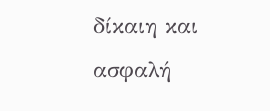δίκαιη και ασφαλή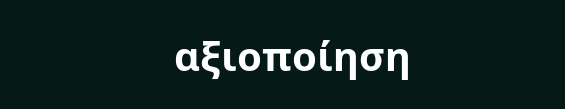αξιοποίηση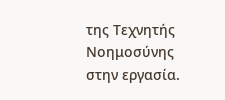της Τεχνητής Νοημοσύνης στην εργασία.